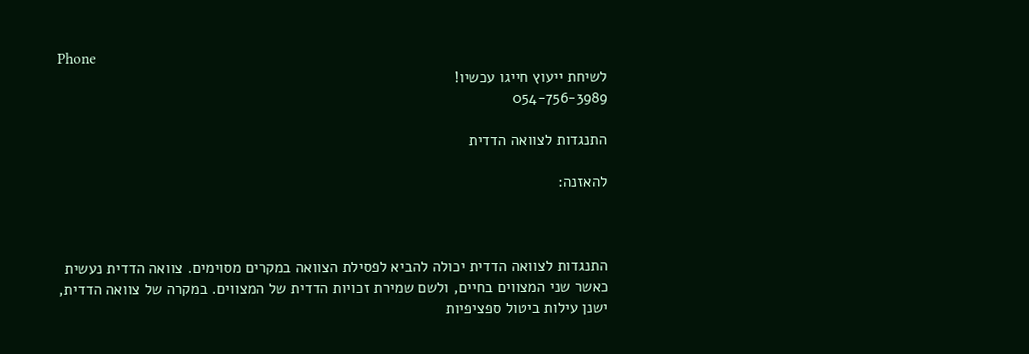Phone
לשיחת ייעוץ חייגו עכשיו!
054-756-3989

התנגדות לצוואה הדדית

להאזנה:



התנגדות לצוואה הדדית יכולה להביא לפסילת הצוואה במקרים מסוימים. צוואה הדדית נעשית כאשר שני המצווים בחיים, ולשם שמירת זכויות הדדית של המצווים. במקרה של צוואה הדדית, ישנן עילות ביטול ספציפיות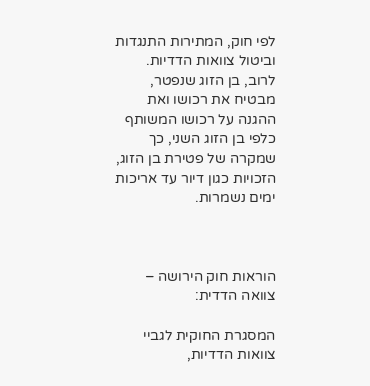לפי חוק, המתירות התנגדות וביטול צוואות הדדיות. לרוב, בן הזוג שנפטר, מבטיח את רכושו ואת ההגנה על רכושו המשותף כלפי בן הזוג השני, כך שמקרה של פטירת בן הזוג, הזכויות כגון דיור עד אריכות ימים נשמרות.



הוראות חוק הירושה – צוואה הדדית:

המסגרת החוקית לגביי צוואות הדדיות,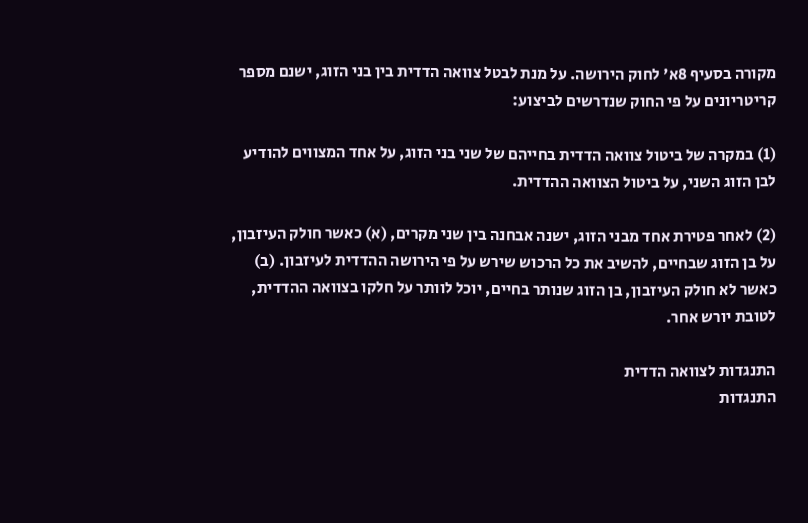מקורה בסעיף 8א' לחוק הירושה. על מנת לבטל צוואה הדדית בין בני הזוג, ישנם מספר קריטריונים על פי החוק שנדרשים לביצוע:

(1) במקרה של ביטול צוואה הדדית בחייהם של שני בני הזוג, על אחד המצווים להודיע לבן הזוג השני, על ביטול הצוואה ההדדית.

(2) לאחר פטירת אחד מבני הזוג, ישנה אבחנה בין שני מקרים, (א) כאשר חולק העיזבון, על בן הזוג שבחיים, להשיב את כל הרכוש שירש על פי הירושה ההדדית לעיזבון. (ב) כאשר לא חולק העיזבון, בן הזוג שנותר בחיים, יוכל לוותר על חלקו בצוואה ההדדית, לטובת יורש אחר.

התנגדות לצוואה הדדית
התנגדות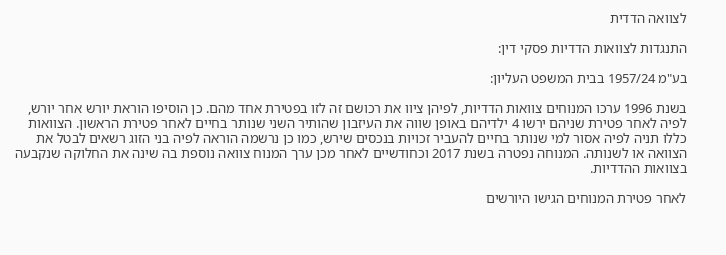לצוואה הדדית

התנגדות לצוואות הדדיות פסקי דין:

בע"מ 1957/24 בבית המשפט העליון:

בשנת 1996 ערכו המנוחים צוואות הדדיות, לפיהן ציוו את רכושם זה לזו בפטירת אחד מהם. כן הוסיפו הוראת יורש אחר יורש, לפיה לאחר פטירת שניהם ירשו 4 ילדיהם באופן שווה את העיזבון שהותיר השני שנותר בחיים לאחר פטירת הראשון. הצוואות כללו תניה לפיה אסור למי שנותר בחיים להעביר זכויות בנכסים שירש, כמו כן נרשמה הוראה לפיה בני הזוג רשאים לבטל את הצוואה או לשנותה. המנוחה נפטרה בשנת 2017 וכחודשיים לאחר מכן ערך המנוח צוואה נוספת בה שינה את החלוקה שנקבעה בצוואות ההדדיות.

לאחר פטירת המנוחים הגישו היורשים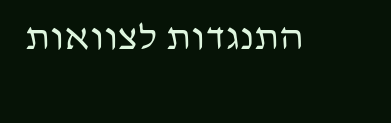התנגדות לצוואות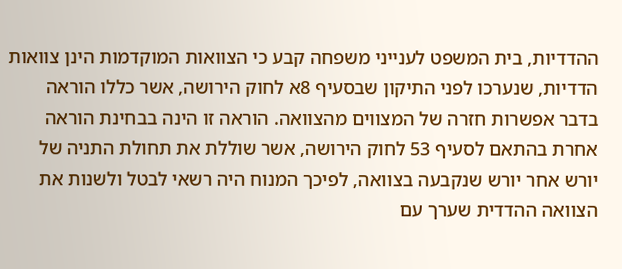ההדדיות, בית המשפט לענייני משפחה קבע כי הצוואות המוקדמות הינן צוואות הדדיות, שנערכו לפני התיקון שבסעיף 8א לחוק הירושה, אשר כללו הוראה בדבר אפשרות חזרה של המצווים מהצוואה. הוראה זו הינה בבחינת הוראה אחרת בהתאם לסעיף 53 לחוק הירושה, אשר שוללת את תחולת התניה של יורש אחר יורש שנקבעה בצוואה, לפיכך המנוח היה רשאי לבטל ולשנות את הצוואה ההדדית שערך עם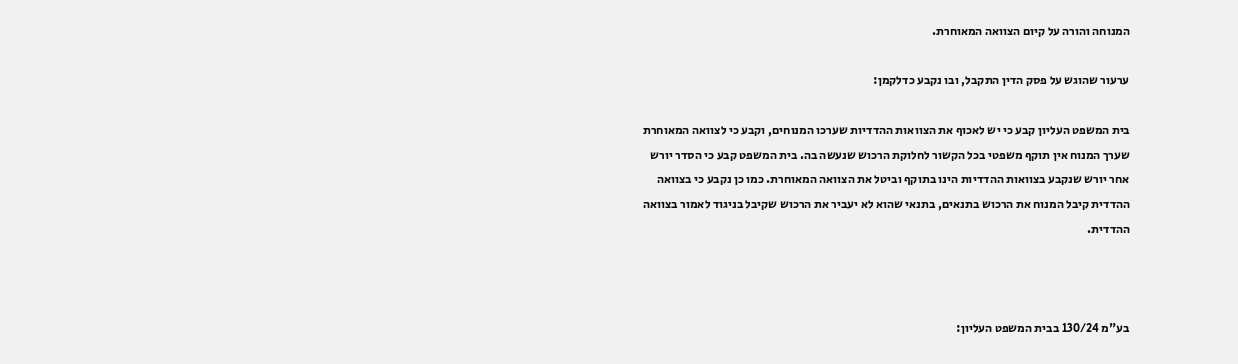המנוחה והורה על קיום הצוואה המאוחרת.

ערעור שהוגש על פסק הדין התקבל, ובו נקבע כדלקמן:

בית המשפט העליון קבע כי יש לאכוף את הצוואות ההדדיות שערכו המנוחים, וקבע כי לצוואה המאוחרת שערך המנוח אין תוקף משפטי בכל הקשור לחלוקת הרכוש שנעשה בה. בית המשפט קבע כי הסדר יורש אחר יורש שנקבע בצוואות ההדדיות הינו בתוקף וביטל את הצוואה המאוחרת. כמו כן נקבע כי בצוואה ההדדית קיבל המנוח את הרכוש בתנאים, בתנאי שהוא לא יעביר את הרכוש שקיבל בניגוד לאמור בצוואה ההדדית.



בע"מ 130/24 בבית המשפט העליון: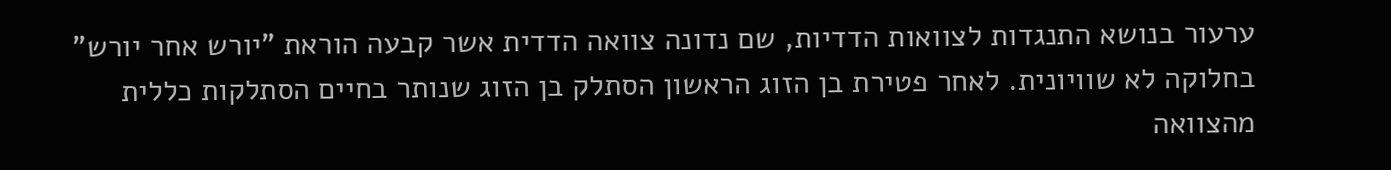ערעור בנושא התנגדות לצוואות הדדיות, שם נדונה צוואה הדדית אשר קבעה הוראת "יורש אחר יורש" בחלוקה לא שוויונית. לאחר פטירת בן הזוג הראשון הסתלק בן הזוג שנותר בחיים הסתלקות כללית מהצוואה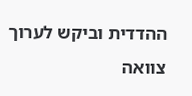ההדדית וביקש לערוך צוואה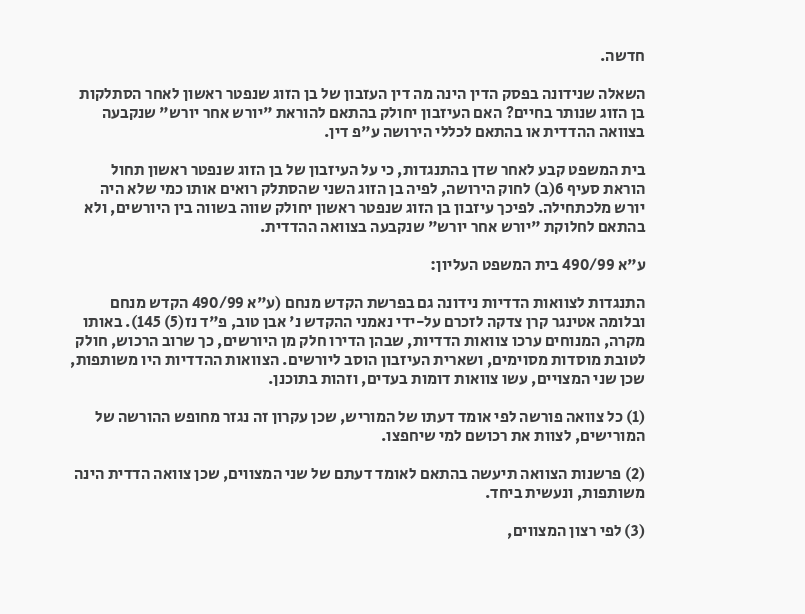חדשה.

השאלה שנידונה בפסק הדין הינה מה דין העזבון של בן הזוג שנפטר ראשון לאחר הסתלקות בן הזוג שנותר בחיים? האם העיזבון יחולק בהתאם להוראת "יורש אחר יורש" שנקבעה בצוואה ההדדית או בהתאם לכללי הירושה ע"פ דין.

בית המשפט קבע לאחר שדן בהתנגדות, כי על העיזבון של בן הזוג שנפטר ראשון תחול הוראת סעיף 6(ב) לחוק הירושה, לפיה בן הזוג השני שהסתלק רואים אותו כמי שלא היה יורש מלכתחילה. לפיכך עיזבון בן הזוג שנפטר ראשון יחולק שווה בשווה בין היורשים, ולא בהתאם לחלוקת "יורש אחר יורש" שנקבעה בצוואה ההדדית.

ע"א 490/99 בית המשפט העליון:

התנגדות לצוואות הדדיות נידונה גם בפרשת הקדש מנחם (ע"א 490/99 הקדש מנחם ובלומה אטינגר קרן צדקה לזכרם על-ידי נאמני ההקדש נ' אבן טוב, פ"ד נז(5) 145). באותו מקרה, המנוחים ערכו צוואות הדדיות, שבהן הדירו חלק מן היורשים, כך שרוב הרכוש, חולק לטובת מוסדות מסוימים, ושארית העיזבון הוסב ליורשים. הצוואות ההדדיות היו משותפות, שכן שני המצויים, עשו צוואות דומות בעדים, וזהות בתוכנן.

(1) כל צוואה פורשה לפי אומד דעתו של המוריש, שכן עקרון זה נגזר מחופש ההורשה של המורישים, לצוות את רכושם למי שיחפצו.

(2) פרשנות הצוואה תיעשה בהתאם לאומד דעתם של שני המצווים, שכן צוואה הדדית הינה משותפות, ונעשית ביחד.

(3) לפי רצון המצווים,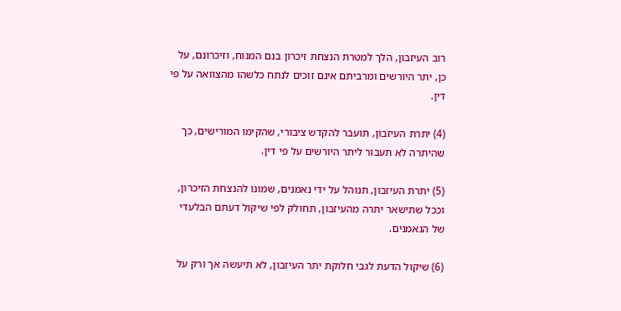רוב העיזבון, הלך למטרת הנצחת זיכרון בנם המנוח, וזיכרונם, על כן, יתר היורשים ומרביתם אינם זוכים לנתח כלשהו מהצוואה על פי דין.

(4) יתרת העיזבון, תועבר להקדש ציבורי, שהקימו המורישים, כך שהיתרה לא תעבור ליתר היורשים על פי דין.

(5) יתרת העיזבון, תנוהל על ידי נאמנים, שמונו להנצחת הזיכרון, וככל שתישאר יתרה מהעיזבון, תחולק לפי שיקול דעתם הבלעדי של הנאמנים.

(6) שיקול הדעת לגבי חלוקת יתר העיזבון, לא תיעשה אך ורק על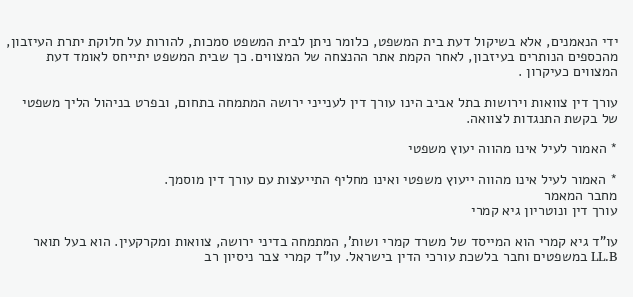ידי הנאמנים, אלא בשיקול דעת בית המשפט, כלומר ניתן לבית המשפט סמכות, להורות על חלוקת יתרת העיזבון, מהכספים הנותרים בעיזבון, לאחר הקמת אתר ההנצחה של המצווים. כך שבית המשפט יתייחס לאומד דעת המצווים כעיקרון .

עורך דין צוואות וירושות בתל אביב הינו עורך דין לענייני ירושה המתמחה בתחום, ובפרט בניהול הליך משפטי של בקשת התנגדות לצוואה.

* האמור לעיל אינו מהווה יעוץ משפטי

* האמור לעיל אינו מהווה ייעוץ משפטי ואינו מחליף התייעצות עם עורך דין מוסמך.
מחבר המאמר
עורך דין ונוטריון גיא קמרי

עו”ד גיא קמרי הוא המייסד של משרד קמרי ושות’, המתמחה בדיני ירושה, צוואות ומקרקעין. הוא בעל תואר LL.B במשפטים וחבר בלשכת עורכי הדין בישראל. עו”ד קמרי צבר ניסיון רב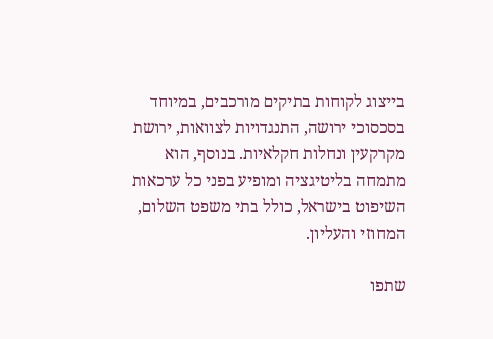בייצוג לקוחות בתיקים מורכבים, במיוחד בסכסוכי ירושה, התנגדויות לצוואות, ירושת מקרקעין ונחלות חקלאיות. בנוסף, הוא מתמחה בליטיגציה ומופיע בפני כל ערכאות השיפוט בישראל, כולל בתי משפט השלום, המחוזי והעליון.

שתפו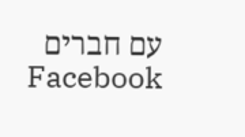עם חברים
Facebook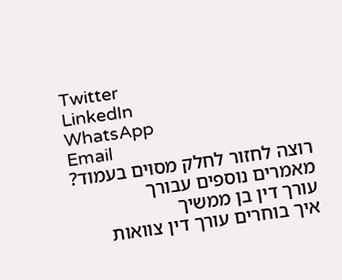Twitter
LinkedIn
WhatsApp
Email
רוצה לחזור לחלק מסוים בעמוד?
מאמרים נוספים עבורך
עורך דין בן ממשיך
איך בוחרים עורך דין צוואות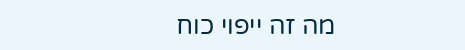מה זה ייפוי כוח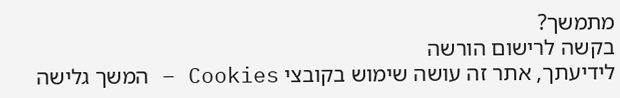מתמשך?
בקשה לרישום הורשה
לידיעתך, אתר זה עושה שימוש בקובצי Cookies – המשך גלישה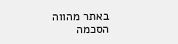באתר מהווה הסכמה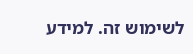לשימוש זה. למידע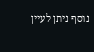נוסף ניתן לעיין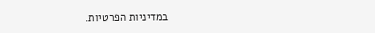במדיניות הפרטיות.